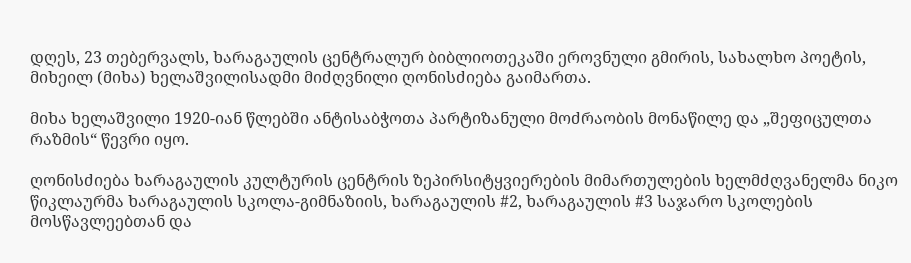დღეს, 23 თებერვალს, ხარაგაულის ცენტრალურ ბიბლიოთეკაში ეროვნული გმირის, სახალხო პოეტის, მიხეილ (მიხა) ხელაშვილისადმი მიძღვნილი ღონისძიება გაიმართა.

მიხა ხელაშვილი 1920-იან წლებში ანტისაბჭოთა პარტიზანული მოძრაობის მონაწილე და „შეფიცულთა რაზმის“ წევრი იყო.

ღონისძიება ხარაგაულის კულტურის ცენტრის ზეპირსიტყვიერების მიმართულების ხელმძღვანელმა ნიკო წიკლაურმა ხარაგაულის სკოლა-გიმნაზიის, ხარაგაულის #2, ხარაგაულის #3 საჯარო სკოლების მოსწავლეებთან და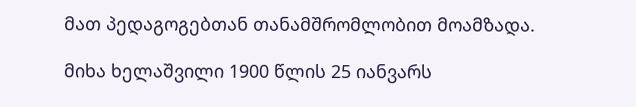მათ პედაგოგებთან თანამშრომლობით მოამზადა.

მიხა ხელაშვილი 1900 წლის 25 იანვარს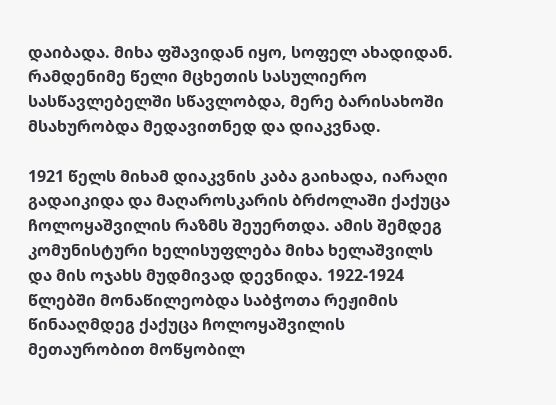დაიბადა. მიხა ფშავიდან იყო, სოფელ ახადიდან. რამდენიმე წელი მცხეთის სასულიერო სასწავლებელში სწავლობდა, მერე ბარისახოში მსახურობდა მედავითნედ და დიაკვნად.

1921 წელს მიხამ დიაკვნის კაბა გაიხადა, იარაღი გადაიკიდა და მაღაროსკარის ბრძოლაში ქაქუცა ჩოლოყაშვილის რაზმს შეუერთდა. ამის შემდეგ კომუნისტური ხელისუფლება მიხა ხელაშვილს და მის ოჯახს მუდმივად დევნიდა. 1922-1924 წლებში მონაწილეობდა საბჭოთა რეჟიმის წინააღმდეგ ქაქუცა ჩოლოყაშვილის მეთაურობით მოწყობილ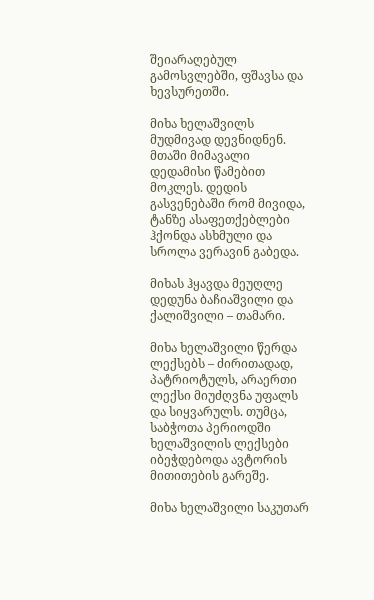შეიარაღებულ გამოსვლებში, ფშავსა და ხევსურეთში.

მიხა ხელაშვილს მუდმივად დევნიდნენ. მთაში მიმავალი დედამისი წამებით მოკლეს. დედის გასვენებაში რომ მივიდა, ტანზე ასაფეთქებლები ჰქონდა ასხმული და სროლა ვერავინ გაბედა.

მიხას ჰყავდა მეუღლე დედუნა ბაჩიაშვილი და ქალიშვილი – თამარი.

მიხა ხელაშვილი წერდა ლექსებს – ძირითადად, პატრიოტულს, არაერთი ლექსი მიუძღვნა უფალს და სიყვარულს. თუმცა, საბჭოთა პერიოდში ხელაშვილის ლექსები იბეჭდებოდა ავტორის მითითების გარეშე.

მიხა ხელაშვილი საკუთარ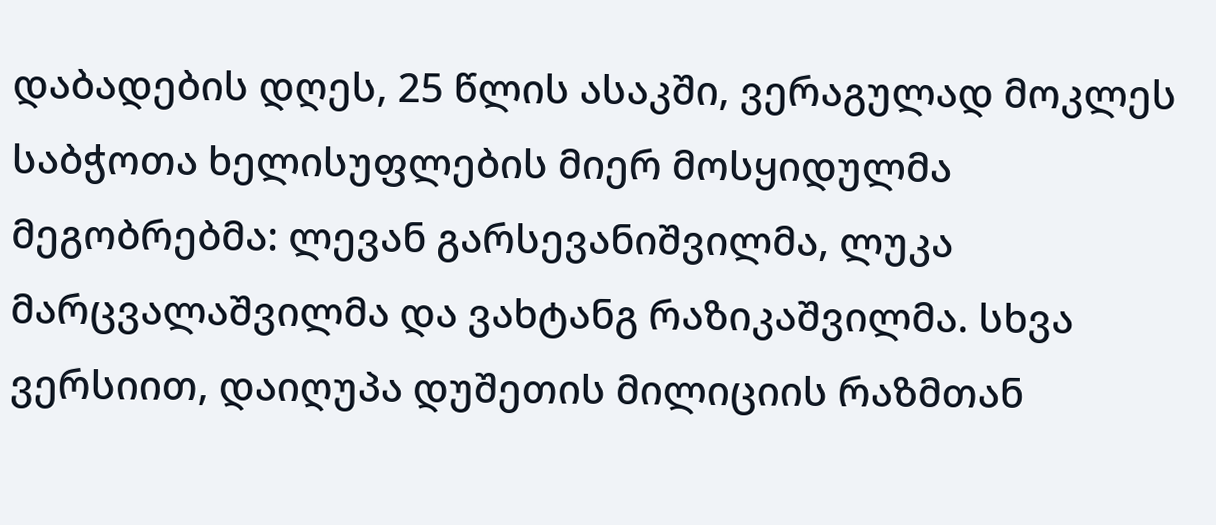დაბადების დღეს, 25 წლის ასაკში, ვერაგულად მოკლეს საბჭოთა ხელისუფლების მიერ მოსყიდულმა მეგობრებმა: ლევან გარსევანიშვილმა, ლუკა მარცვალაშვილმა და ვახტანგ რაზიკაშვილმა. სხვა ვერსიით, დაიღუპა დუშეთის მილიციის რაზმთან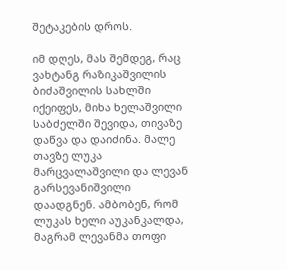შეტაკების დროს.

იმ დღეს, მას შემდეგ, რაც ვახტანგ რაზიკაშვილის ბიძაშვილის სახლში იქეიფეს, მიხა ხელაშვილი საბძელში შევიდა, თივაზე დაწვა და დაიძინა. მალე თავზე ლუკა მარცვალაშვილი და ლევან გარსევანიშვილი დაადგნენ. ამბობენ, რომ ლუკას ხელი აუკანკალდა, მაგრამ ლევანმა თოფი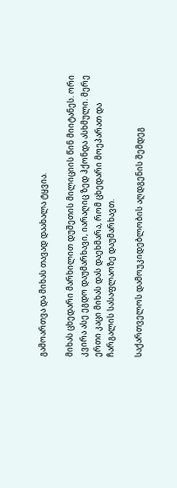გამოართვა და მიხას თავად დაახალა ტყვია.

მიხას ცხედარი მარხილით დუშეთის მილიციის წინ მიიტანეს. ორი კვირა ასე ეგდო დაუმარხავი, იარაღიც ზედ ჰქონდა ასხმული. მერე ერთი კაცი მიხას დას დაეხმარა, რომ ცხედარი მოეპარათ და ჩარგალის სასაფლაოზე დაუმარხავთ.

საქართველოს დამოუკიდებლობის აღდგენის შემდეგ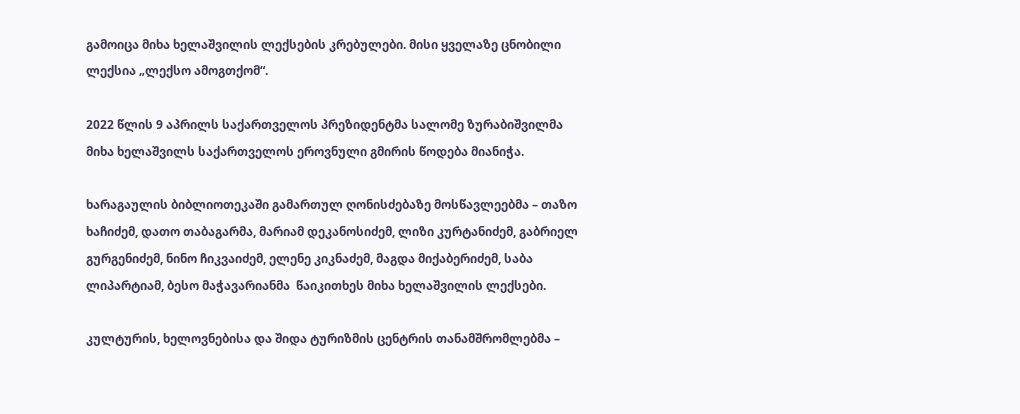გამოიცა მიხა ხელაშვილის ლექსების კრებულები. მისი ყველაზე ცნობილი ლექსია „ლექსო ამოგთქომ“.

2022 წლის 9 აპრილს საქართველოს პრეზიდენტმა სალომე ზურაბიშვილმა მიხა ხელაშვილს საქართველოს ეროვნული გმირის წოდება მიანიჭა.

ხარაგაულის ბიბლიოთეკაში გამართულ ღონისძებაზე მოსწავლეებმა – თაზო ხაჩიძემ, დათო თაბაგარმა, მარიამ დეკანოსიძემ, ლიზი კურტანიძემ, გაბრიელ გურგენიძემ, ნინო ჩიკვაიძემ, ელენე კიკნაძემ, მაგდა მიქაბერიძემ, საბა ლიპარტიამ, ბესო მაჭავარიანმა  წაიკითხეს მიხა ხელაშვილის ლექსები.

კულტურის, ხელოვნებისა და შიდა ტურიზმის ცენტრის თანამშრომლებმა –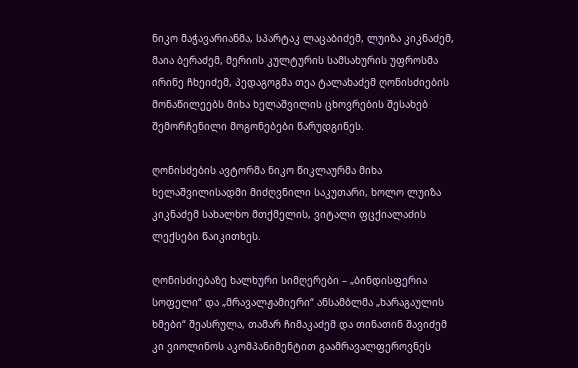ნიკო მაჭავარიანმა, სპარტაკ ლაცაბიძემ, ლუიზა კიკნაძემ, მაია ბერაძემ, მერიის კულტურის სამსახურის უფროსმა ირინე ჩხეიძემ, პედაგოგმა თეა ტალახაძემ ღონისძიების მონაწილეებს მიხა ხელაშვილის ცხოვრების შესახებ შემორჩენილი მოგონებები წარუდგინეს.

ღონისძების ავტორმა ნიკო წიკლაურმა მიხა ხელაშვილისადმი მიძღვნილი საკუთარი, ხოლო ლუიზა კიკნაძემ სახალხო მთქმელის, ვიტალი ფცქიალაძის ლექსები წაიკითხეს.

ღონისძიებაზე ხალხური სიმღერები – „ბინდისფერია სოფელი“ და „მრავალჟამიერი“ ანსამბლმა „ხარაგაულის ხმები“ შეასრულა, თამარ ჩიმაკაძემ და თინათინ შავიძემ კი ვიოლინოს აკომპანიმენტით გაამრავალფეროვნეს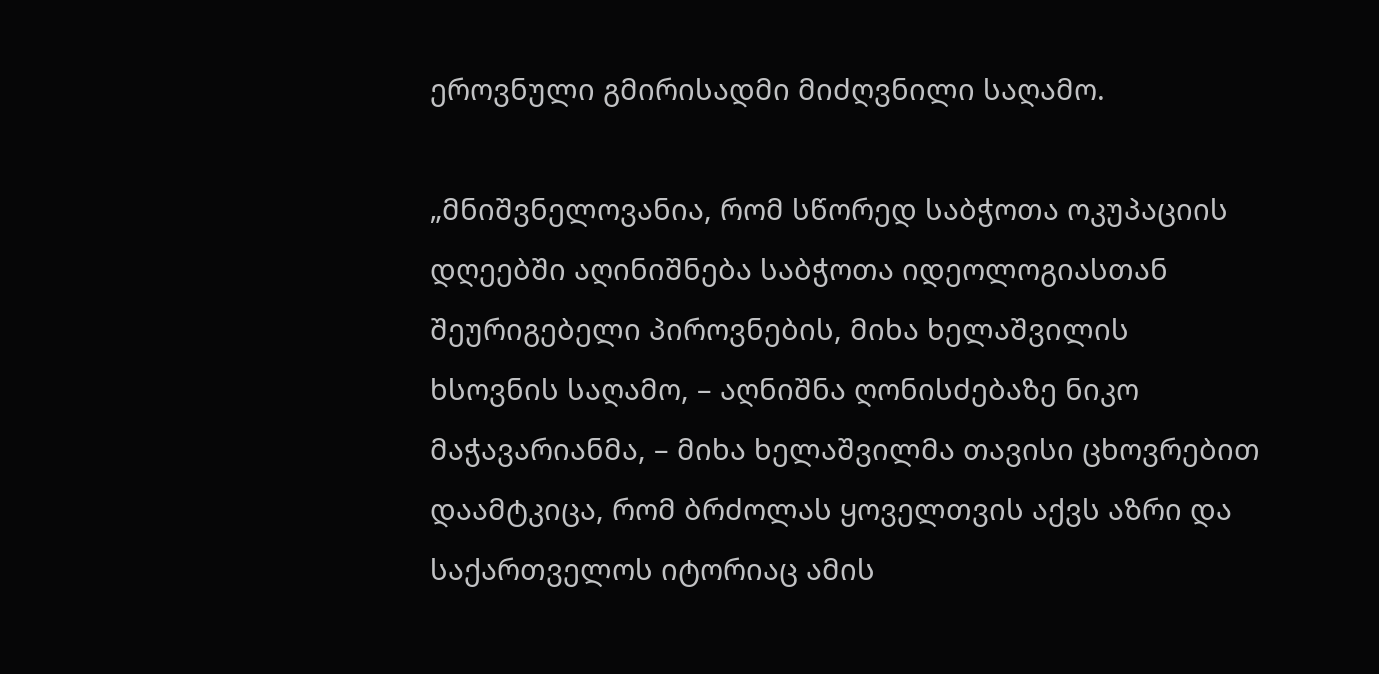ეროვნული გმირისადმი მიძღვნილი საღამო.

„მნიშვნელოვანია, რომ სწორედ საბჭოთა ოკუპაციის დღეებში აღინიშნება საბჭოთა იდეოლოგიასთან შეურიგებელი პიროვნების, მიხა ხელაშვილის ხსოვნის საღამო, – აღნიშნა ღონისძებაზე ნიკო მაჭავარიანმა, – მიხა ხელაშვილმა თავისი ცხოვრებით დაამტკიცა, რომ ბრძოლას ყოველთვის აქვს აზრი და საქართველოს იტორიაც ამის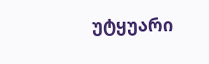უტყუარი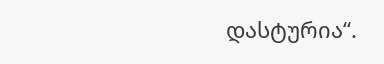დასტურია“.